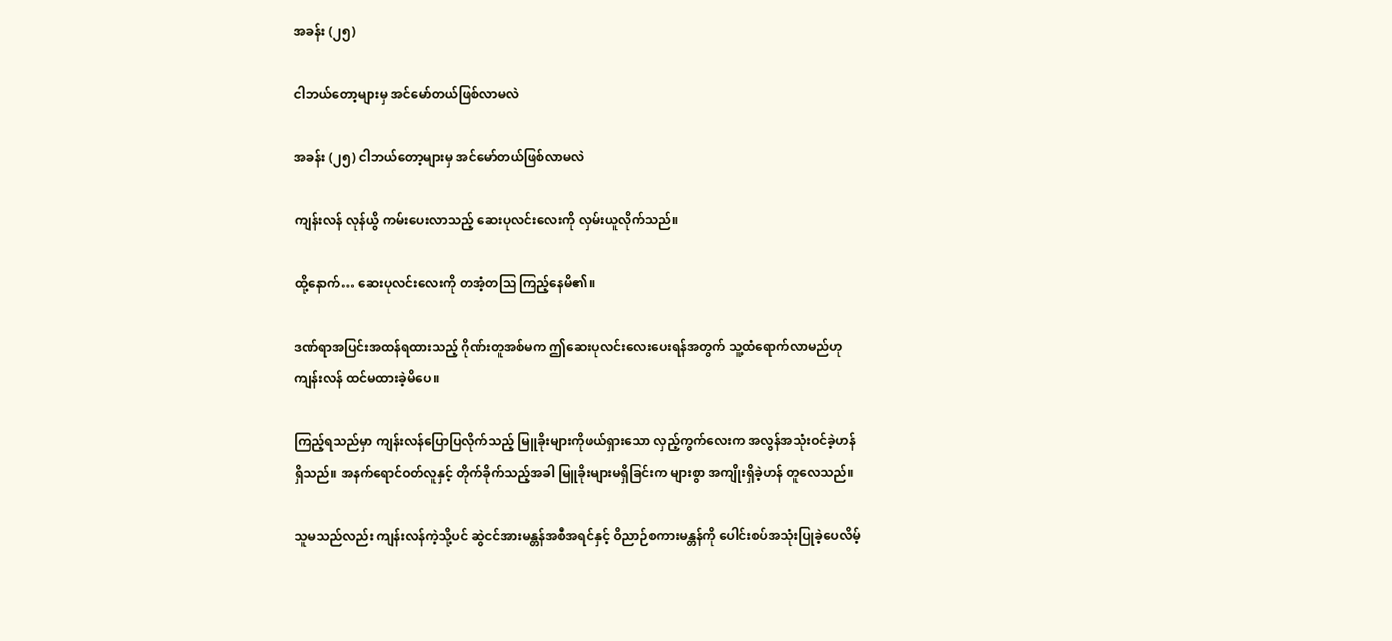အခန်း (၂၅)

ငါဘယ်တော့များမှ အင်မော်တယ်ဖြစ်လာမလဲ

အခန်း (၂၅) ငါဘယ်တော့များမှ အင်မော်တယ်ဖြစ်လာမလဲ

ကျန်းလန် လုန်ယွိ ကမ်းပေးလာသည့် ဆေးပုလင်းလေးကို လှမ်းယူလိုက်သည်။

ထို့နောက်… ဆေးပုလင်းလေးကို တအံ့တသြ ကြည့်နေမိ၏။

ဒဏ်ရာအပြင်းအထန်ရထားသည့် ဂိုဏ်းတူအစ်မက ဤဆေးပုလင်းလေးပေးရန်အတွက် သူ့ထံရောက်လာမည်ဟု ကျန်းလန် ထင်မထားခဲ့မိပေ။

ကြည့်ရသည်မှာ ကျန်းလန်ပြောပြလိုက်သည့် မြူခိုးများကိုဖယ်ရှားသော လှည့်ကွက်လေးက အလွန်အသုံးဝင်ခဲ့ဟန် ရှိသည်။ အနက်ရောင်ဝတ်လူနှင့် တိုက်ခိုက်သည့်အခါ မြူခိုးများမရှိခြင်းက များစွာ အကျိုးရှိခဲ့ဟန် တူလေသည်။

သူမသည်လည်း ကျန်းလန်ကဲ့သို့ပင် ဆွဲငင်အားမန္တန်အစီအရင်နှင့် ဝိညာဉ်စကားမန္တန်ကို ပေါင်းစပ်အသုံးပြုခဲ့ပေလိမ့်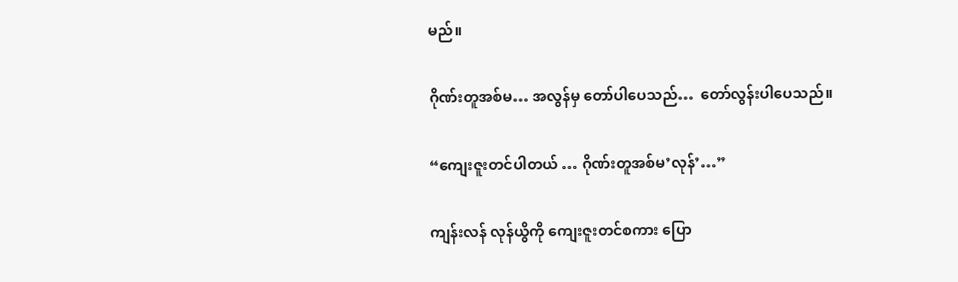မည်။

ဂိုဏ်းတူအစ်မ… အလွန်မှ တော်ပါပေသည်…  တော်လွန်းပါပေသည်။

“ကျေးဇူးတင်ပါတယ် … ဂိုဏ်းတူအစ်မ’လုန်’…”

ကျန်းလန် လုန်ယွိကို ကျေးဇူးတင်စကား ပြော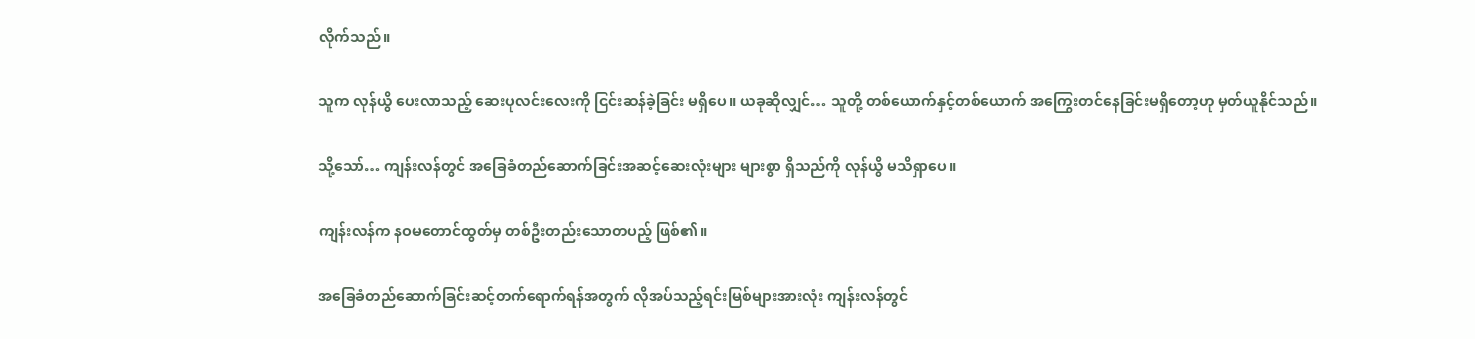လိုက်သည်။

သူက လုန်ယွိ ပေးလာသည့် ဆေးပုလင်းလေးကို ငြင်းဆန်ခဲ့ခြင်း မရှိပေ။ ယခုဆိုလျှင်… သူတို့ တစ်ယောက်နှင့်တစ်ယောက် အကြွေးတင်နေခြင်းမရှိတော့ဟု မှတ်ယူနိုင်သည်။

သို့သော်… ကျန်းလန်တွင် အခြေခံတည်ဆောက်ခြင်းအဆင့်ဆေးလုံးများ များစွာ ရှိသည်ကို လုန်ယွိ မသိရှာပေ။

ကျန်းလန်က နဝမတောင်ထွတ်မှ တစ်ဦးတည်းသောတပည့် ဖြစ်၏။

အခြေခံတည်ဆောက်ခြင်းဆင့်တက်ရောက်ရန်အတွက် လိုအပ်သည့်ရင်းမြစ်များအားလုံး ကျန်းလန်တွင်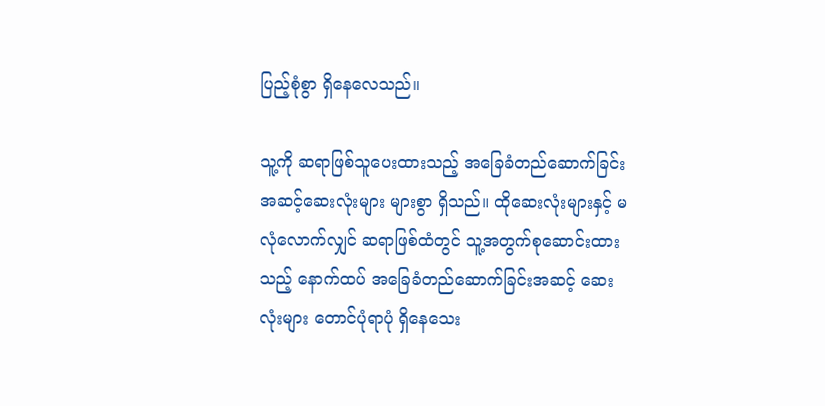ပြည့်စုံစွာ ရှိနေလေသည်။

သူ့ကို ဆရာဖြစ်သူပေးထားသည့် အခြေခံတည်ဆောက်ခြင်းအဆင့်ဆေးလုံးများ များစွာ ရှိသည်။ ထိုဆေးလုံးများနှင့် မလုံလောက်လျှင် ဆရာဖြစ်ထံတွင် သူ့အတွက်စုဆောင်းထားသည့် နောက်ထပ် အခြေခံတည်ဆောက်ခြင်းအဆင့် ဆေးလုံးများ တောင်ပုံရာပုံ ရှိနေသေး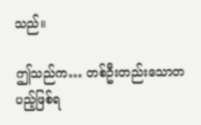သည်။

ဤသည်က… တစ်ဦးတည်းသောတပည့်ဖြစ်ရ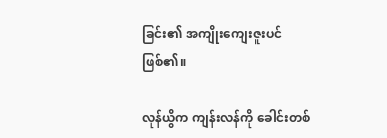ခြင်း၏ အကျိုးကျေးဇူးပင် ဖြစ်၏။

လုန်ယွိက ကျန်းလန်ကို ခေါင်းတစ်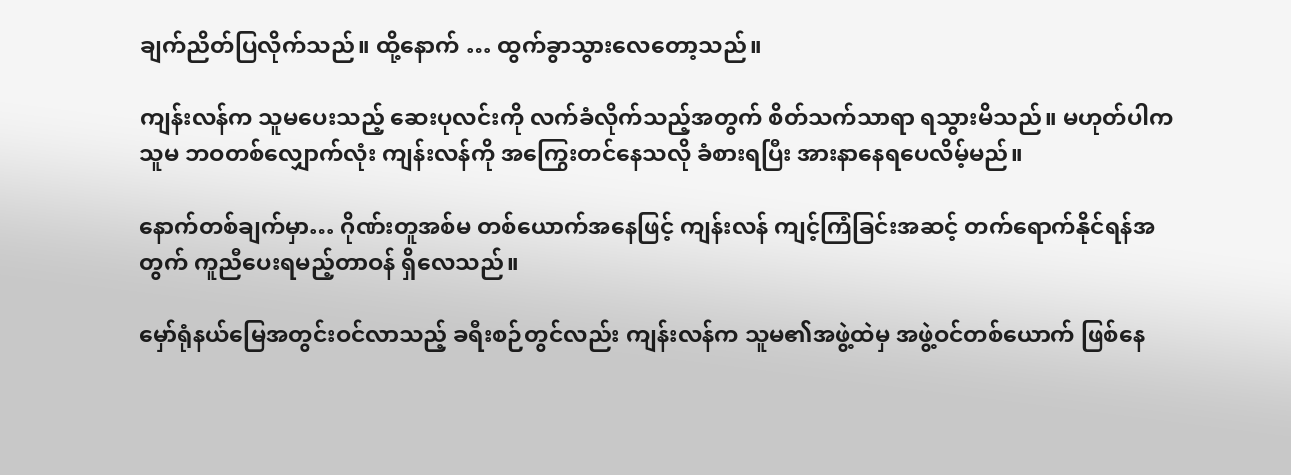ချက်ညိတ်ပြလိုက်သည်။ ထို့နောက် … ထွက်ခွာသွားလေတော့သည်။

ကျန်းလန်က သူမပေးသည့် ဆေးပုလင်းကို လက်ခံလိုက်သည့်အတွက် စိတ်သက်သာရာ ရသွားမိသည်။ မဟုတ်ပါက သူမ ဘဝတစ်လျှောက်လုံး ကျန်းလန်ကို အကြွေးတင်နေသလို ခံစားရပြီး အားနာနေရပေလိမ့်မည်။

နောက်တစ်ချက်မှာ… ဂိုဏ်းတူအစ်မ တစ်ယောက်အနေဖြင့် ကျန်းလန် ကျင့်ကြံခြင်းအဆင့် တက်ရောက်နိုင်ရန်အတွက် ကူညီပေးရမည့်တာဝန် ရှိလေသည်။

မှော်ရုံနယ်မြေအတွင်းဝင်လာသည့် ခရီးစဉ်တွင်လည်း ကျန်းလန်က သူမ၏အဖွဲ့ထဲမှ အဖွဲ့ဝင်တစ်ယောက် ဖြစ်နေ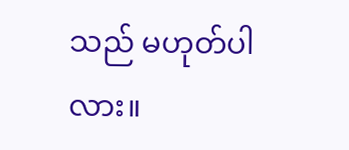သည် မဟုတ်ပါလား။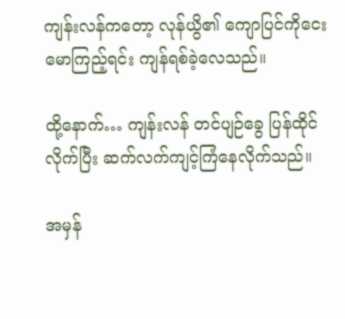ကျန်းလန်ကတော့ လုန်ယွိ၏ ကျောပြင်ကိုငေးမောကြည့်ရင်း ကျန်ရစ်ခဲ့လေသည်။

ထို့နောက်… ကျန်းလန် တင်ပျဉ်ခွေ ပြန်ထိုင်လိုက်ပြီး ဆက်လက်ကျင့်ကြံနေလိုက်သည်။

အမှန်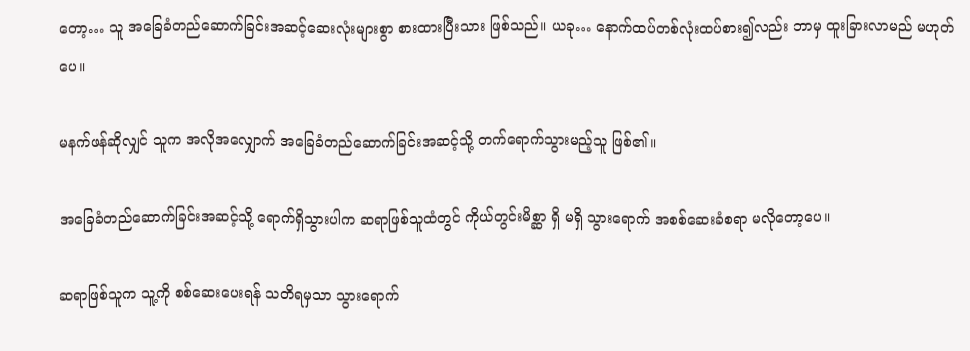တော့… သူ အခြေခံတည်ဆောက်ခြင်းအဆင့်ဆေးလုံးများစွာ စားထားပြီးသား ဖြစ်သည်။ ယခု… နောက်ထပ်တစ်လုံးထပ်စား၍လည်း ဘာမှ ထူးခြားလာမည် မဟုတ်ပေ။

မနက်ဖန်ဆိုလျှင် သူက အလိုအလျှောက် အခြေခံတည်ဆောက်ခြင်းအဆင့်သို့ တက်ရောက်သွားမည့်သူ ဖြစ်၏။

အခြေခံတည်ဆောက်ခြင်းအဆင့်သို့ ရောက်ရှိသွားပါက ဆရာဖြစ်သူထံတွင် ကိုယ်တွင်းမိစ္ဆာ ရှိ မရှိ သွားရောက် အစစ်ဆေးခံစရာ မလိုတော့ပေ။

ဆရာဖြစ်သူက သူ့ကို စစ်ဆေးပေးရန် သတိရမှသာ သွားရောက်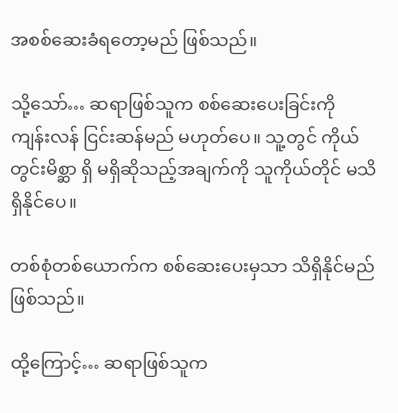အစစ်ဆေးခံရတော့မည် ဖြစ်သည်။

သို့သော်… ဆရာဖြစ်သူက စစ်ဆေးပေးခြင်းကို ကျန်းလန် ငြင်းဆန်မည် မဟုတ်ပေ။ သူ့တွင် ကိုယ်တွင်းမိစ္ဆာ ရှိ မရှိဆိုသည့်အချက်ကို သူကိုယ်တိုင် မသိရှိနိုင်ပေ။

တစ်စုံတစ်ယောက်က စစ်ဆေးပေးမှသာ သိရှိနိုင်မည် ဖြစ်သည်။

ထို့ကြောင့်… ဆရာဖြစ်သူက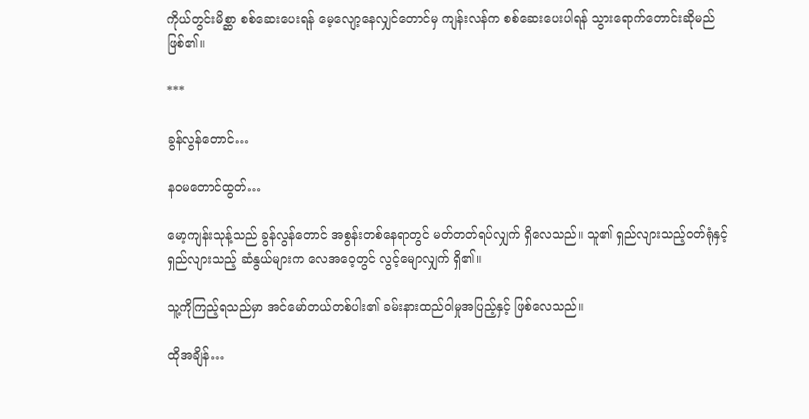ကိုယ်တွင်းမိစ္ဆာ စစ်ဆေးပေးရန် မေ့လျော့နေလျှင်တောင်မှ ကျန်းလန်က စစ်ဆေးပေးပါရန် သွားရောက်တောင်းဆိုမည် ဖြစ်၏။

***

ခွန်လွန်တောင်…

နဝမတောင်ထွတ်…

မော့ကျန်းသုန့်သည် ခွန်လွန်တောင် အစွန်းတစ်နေရာတွင် မတ်တတ်ရပ်လျှက် ရှိလေသည်။ သူ၏ ရှည်လျားသည့်ဝတ်ရုံနှင့် ရှည်လျားသည့် ဆံနွယ်များက လေအဝေ့တွင် လွင့်မျောလျှက် ရှိ၏။

သူ့ကိုကြည့်ရသည်မှာ အင်မော်တယ်တစ်ပါး၏ ခမ်းနားထည်ဝါမှုအပြည့်နှင့် ဖြစ်လေသည်။

ထိုအချိန်…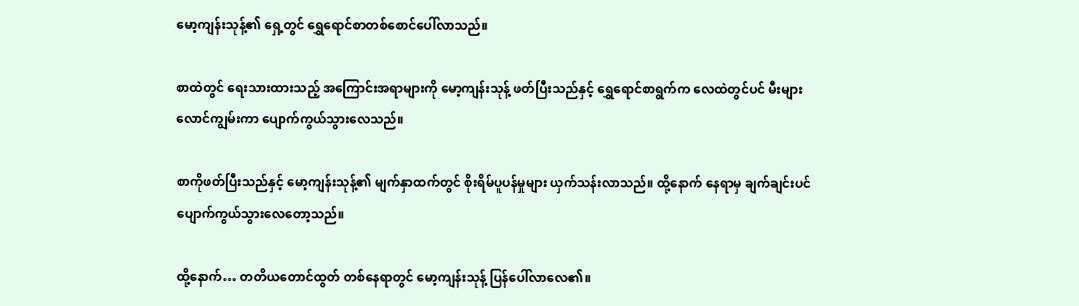မော့ကျန်းသုန့်၏ ရှေ့တွင် ရွှေရောင်စာတစ်စောင်ပေါ်လာသည်။

စာထဲတွင် ရေးသားထားသည့် အကြောင်းအရာများကို မော့ကျန်းသုန့် ဖတ်ပြီးသည်နှင့် ရွှေရောင်စာရွက်က လေထဲတွင်ပင် မီးများလောင်ကျွမ်းကာ ပျောက်ကွယ်သွားလေသည်။

စာကိုဖတ်ပြီးသည်နှင့် မော့ကျန်းသုန့်၏ မျက်နှာထက်တွင် စိုးရိမ်ပူပန်မှုများ ယှက်သန်းလာသည်။ ထို့နောက် နေရာမှ ချက်ချင်းပင် ပျောက်ကွယ်သွားလေတော့သည်။

ထို့နောက်… တတိယတောင်ထွတ် တစ်နေရာတွင် မော့ကျန်းသုန့် ပြန်ပေါ်လာလေ၏။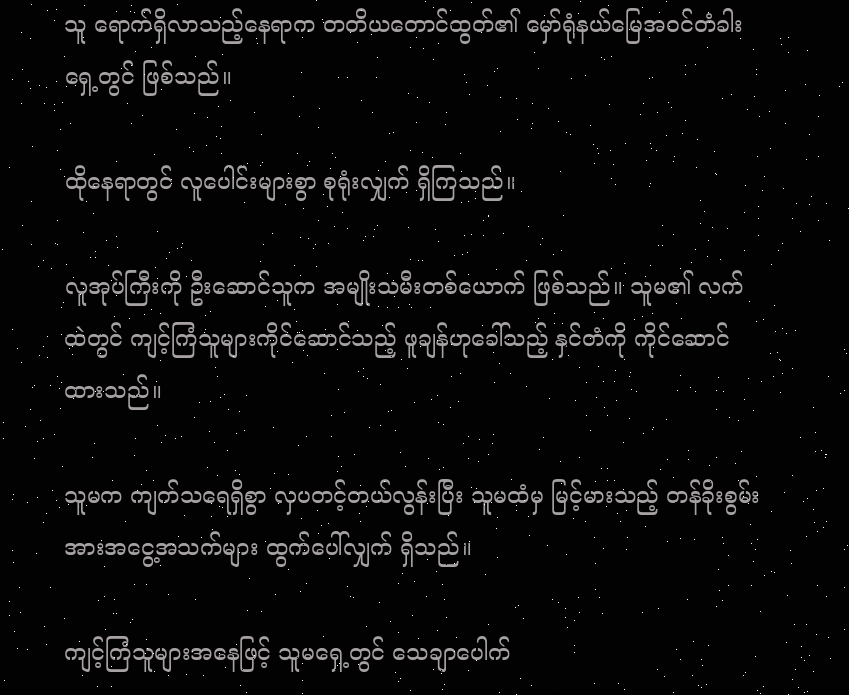သူ ရောက်ရှိလာသည့်နေရာက တတိယတောင်ထွတ်၏ မှော်ရုံနယ်မြေအဝင်တံခါးရှေ့တွင် ဖြစ်သည်။

ထိုနေရာတွင် လူပေါင်းများစွာ စုရုံးလျှက် ရှိကြသည်။

လူအုပ်ကြီးကို ဦးဆောင်သူက အမျိုးသမီးတစ်ယောက် ဖြစ်သည်။ သူမ၏ လက်ထဲတွင် ကျင့်ကြံသူများကိုင်ဆောင်သည့် ဖူချန်ဟုခေါ်သည့် နှင်တံကို ကိုင်ဆောင်ထားသည်။

သူမက ကျက်သရေရှိစွာ လှပတင့်တယ်လွန်းပြီး သူမထံမှ မြင့်မားသည့် တန်ခိုးစွမ်းအားအငွေ့အသက်များ ထွက်ပေါ်လျှက် ရှိသည်။

ကျင့်ကြံသူများအနေဖြင့် သူမရှေ့တွင် သေချာပေါက်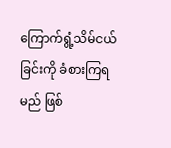ကြောက်ရွံ့သိမ်ငယ်ခြင်းကို ခံစားကြရမည် ဖြစ်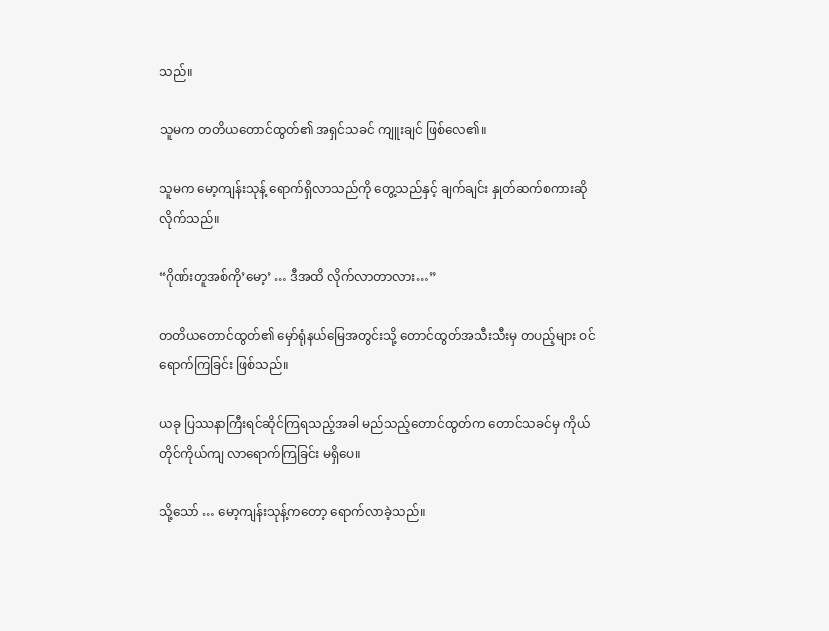သည်။

သူမက တတိယတောင်ထွတ်၏ အရှင်သခင် ကျူးချင် ဖြစ်လေ၏။

သူမက မော့ကျန်းသုန့် ရောက်ရှိလာသည်ကို တွေ့သည်နှင့် ချက်ချင်း နှုတ်ဆက်စကားဆိုလိုက်သည်။

“ဂိုဏ်းတူအစ်ကို’မော့’ … ဒီအထိ လိုက်လာတာလား…”

တတိယတောင်ထွတ်၏ မှော်ရုံနယ်မြေအတွင်းသို့ တောင်ထွတ်အသီးသီးမှ တပည့်များ ဝင်ရောက်ကြခြင်း ဖြစ်သည်။

ယခု ပြဿနာကြီးရင်ဆိုင်ကြရသည့်အခါ မည်သည့်တောင်ထွတ်က တောင်သခင်မှ ကိုယ်တိုင်ကိုယ်ကျ လာရောက်ကြခြင်း မရှိပေ။

သို့သော် … မော့ကျန်းသုန့်ကတော့ ရောက်လာခဲ့သည်။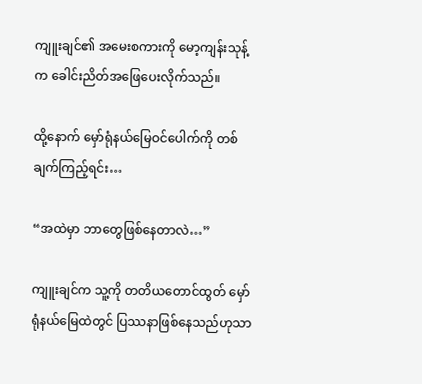ကျူးချင်၏ အမေးစကားကို မော့ကျန်းသုန့်က ခေါင်းညိတ်အဖြေပေးလိုက်သည်။

ထို့နောက် မှော်ရုံနယ်မြေဝင်ပေါက်ကို တစ်ချက်ကြည့်ရင်း…

“အထဲမှာ ဘာတွေဖြစ်နေတာလဲ…”

ကျူးချင်က သူ့ကို တတိယတောင်ထွတ် မှော်ရုံနယ်မြေထဲတွင် ပြဿနာဖြစ်နေသည်ဟုသာ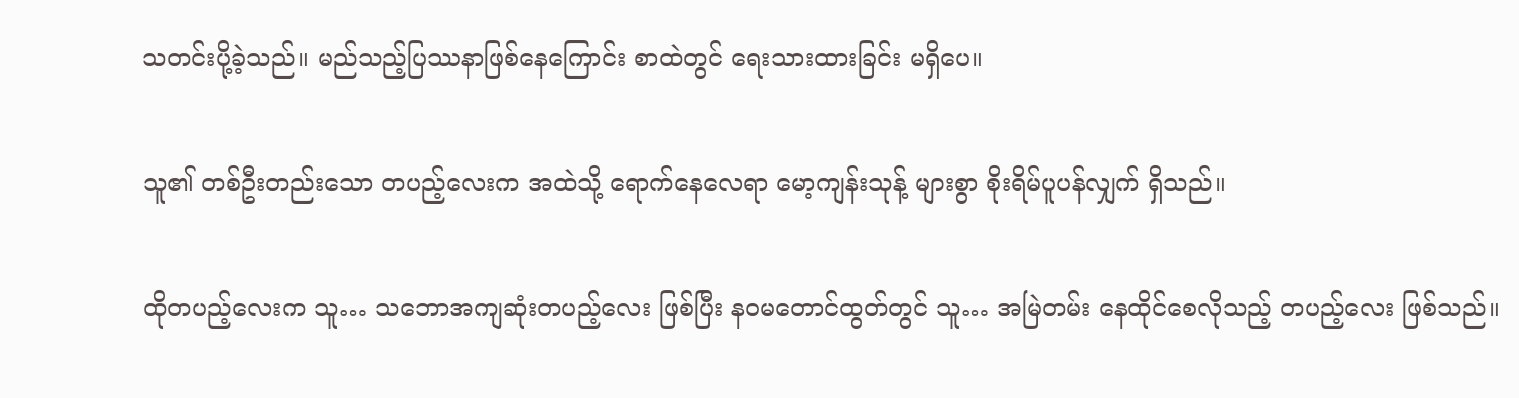သတင်းပို့ခဲ့သည်။ မည်သည့်ပြဿနာဖြစ်နေကြောင်း စာထဲတွင် ရေးသားထားခြင်း မရှိပေ။

သူ၏ တစ်ဦးတည်းသော တပည့်လေးက အထဲသို့ ရောက်နေလေရာ မော့ကျန်းသုန့် များစွာ စိုးရိမ်ပူပန်လျှက် ရှိသည်။

ထိုတပည့်လေးက သူ… သဘောအကျဆုံးတပည့်လေး ဖြစ်ပြီး နဝမတောင်ထွတ်တွင် သူ… အမြဲတမ်း နေထိုင်စေလိုသည့် တပည့်လေး ဖြစ်သည်။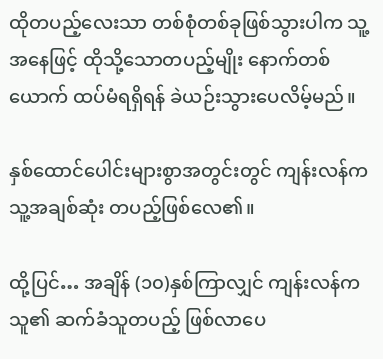ထိုတပည့်လေးသာ တစ်စုံတစ်ခုဖြစ်သွားပါက သူ့အနေဖြင့် ထိုသို့သောတပည့်မျိုး နောက်တစ်ယောက် ထပ်မံရရှိရန် ခဲယဉ်းသွားပေလိမ့်မည်။

နှစ်ထောင်ပေါင်းများစွာအတွင်းတွင် ကျန်းလန်က သူ့အချစ်ဆုံး တပည့်ဖြစ်လေ၏။

ထို့ပြင်… အချိန် (၁၀)နှစ်ကြာလျှင် ကျန်းလန်က သူ၏ ဆက်ခံသူတပည့် ဖြစ်လာပေ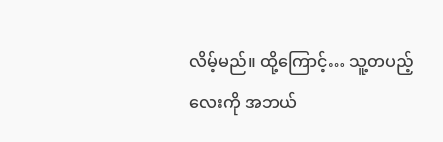လိမ့်မည်။ ထို့ကြောင့်… သူ့တပည့်လေးကို အဘယ်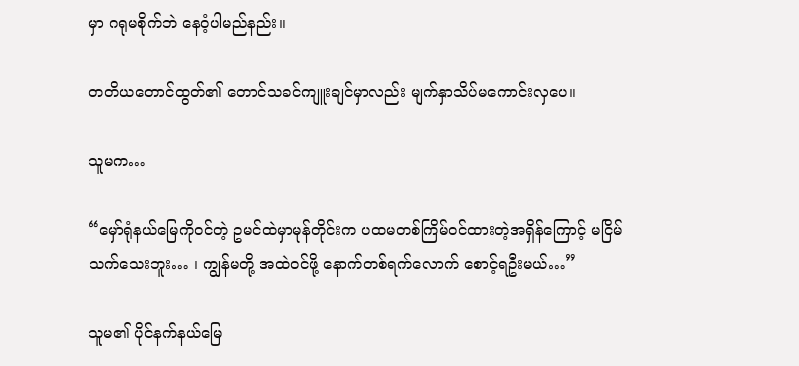မှာ ဂရုမစိုက်ဘဲ နေဝံ့ပါမည်နည်း။

တတိယတောင်ထွတ်၏ တောင်သခင်ကျူးချင်မှာလည်း မျက်နှာသိပ်မကောင်းလှပေ။

သူမက…

“မှော်ရုံနယ်မြေကိုဝင်တဲ့ ဥမင်ထဲမှာမုန်တိုင်းက ပထမတစ်ကြိမ်ဝင်ထားတဲ့အရှိန်ကြောင့် မငြိမ်သက်သေးဘူး… ၊ ကျွန်မတို့ အထဲဝင်ဖို့ နောက်တစ်ရက်လောက် စောင့်ရဦးမယ်…”

သူမ၏ ပိုင်နက်နယ်မြေ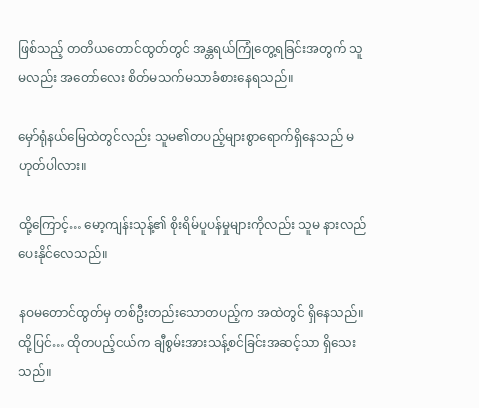ဖြစ်သည့် တတိယတောင်ထွတ်တွင် အန္တရယ်ကြုံတွေ့ရခြင်းအတွက် သူမလည်း အတော်လေး စိတ်မသက်မသာခံစားနေရသည်။

မှော်ရုံနယ်မြေထဲတွင်လည်း သူမ၏တပည့်များစွာရောက်ရှိနေသည် မဟုတ်ပါလား။

ထို့ကြောင့်… မော့ကျန်းသုန့်၏ စိုးရိမ်ပူပန်မှုများကိုလည်း သူမ နားလည်ပေးနိုင်လေသည်။

နဝမတောင်ထွတ်မှ တစ်ဦးတည်းသောတပည့်က အထဲတွင် ရှိနေသည်။ ထို့ပြင်… ထိုတပည့်ငယ်က ချီစွမ်းအားသန့်စင်ခြင်းအဆင့်သာ ရှိသေးသည်။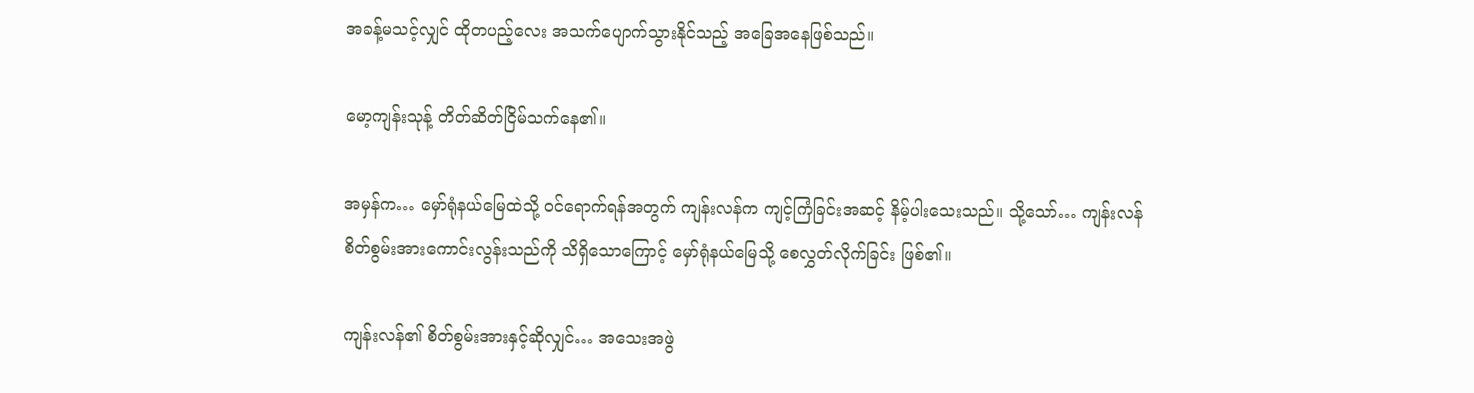အခန့်မသင့်လျှင် ထိုတပည့်လေး အသက်ပျောက်သွားနိုင်သည့် အခြေအနေဖြစ်သည်။

မော့ကျန်းသုန့် တိတ်ဆိတ်ငြိမ်သက်နေ၏။

အမှန်က… မှော်ရုံနယ်မြေထဲသို့ ဝင်ရောက်ရန်အတွက် ကျန်းလန်က ကျင့်ကြံခြင်းအဆင့် နိမ့်ပါးသေးသည်။ သို့သော်… ကျန်းလန် စိတ်စွမ်းအားကောင်းလွန်းသည်ကို သိရှိသောကြောင့် မှော်ရုံနယ်မြေသို့ စေလွှတ်လိုက်ခြင်း ဖြစ်၏။

ကျန်းလန်၏ စိတ်စွမ်းအားနှင့်ဆိုလျှင်… အသေးအဖွဲ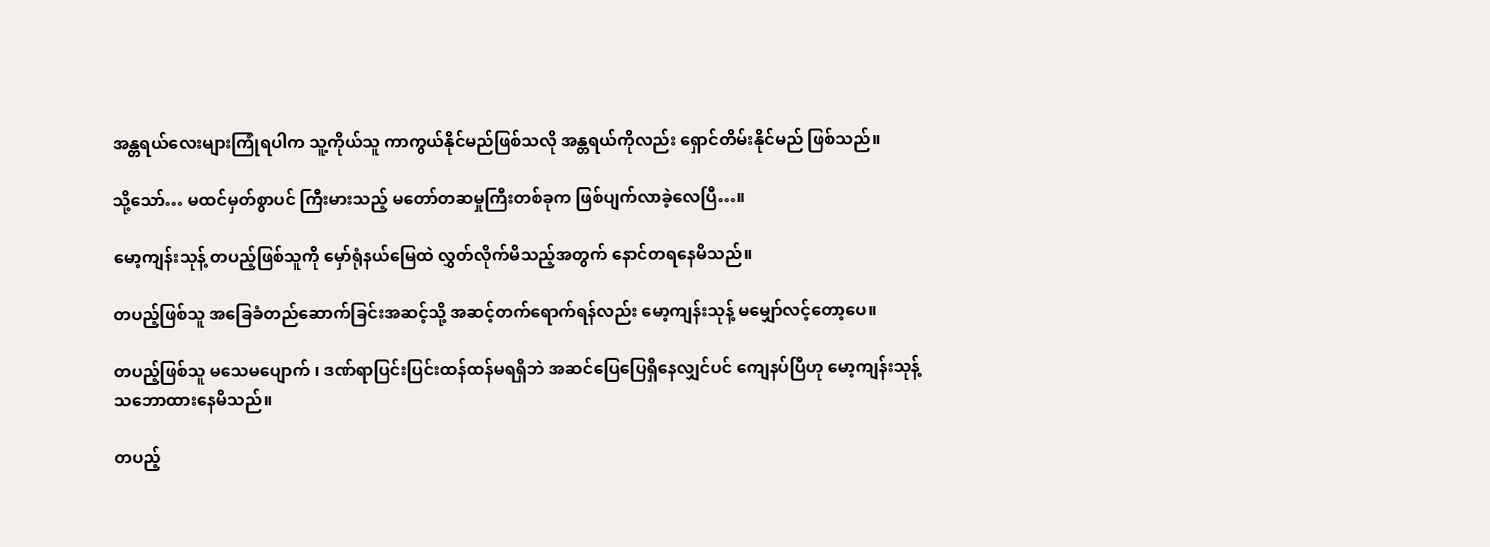အန္တရယ်လေးများကြုံရပါက သူ့ကိုယ်သူ ကာကွယ်နိုင်မည်ဖြစ်သလို အန္တရယ်ကိုလည်း ရှောင်တိမ်းနိုင်မည် ဖြစ်သည်။

သို့သော်… မထင်မှတ်စွာပင် ကြီးမားသည့် မတော်တဆမှုကြီးတစ်ခုက ဖြစ်ပျက်လာခဲ့လေပြီ…။

မော့ကျန်းသုန့် တပည့်ဖြစ်သူကို မှော်ရုံနယ်မြေထဲ လွှတ်လိုက်မိသည့်အတွက် နောင်တရနေမိသည်။

တပည့်ဖြစ်သူ အခြေခံတည်ဆောက်ခြင်းအဆင့်သို့ အဆင့်တက်ရောက်ရန်လည်း မော့ကျန်းသုန့် မမျှော်လင့်တော့ပေ။

တပည့်ဖြစ်သူ မသေမပျောက် ၊ ဒဏ်ရာပြင်းပြင်းထန်ထန်မရရှိဘဲ အဆင်ပြေပြေရှိနေလျှင်ပင် ကျေနပ်ပြီဟု မော့ကျန်းသုန့် သဘောထားနေမိသည်။

တပည့်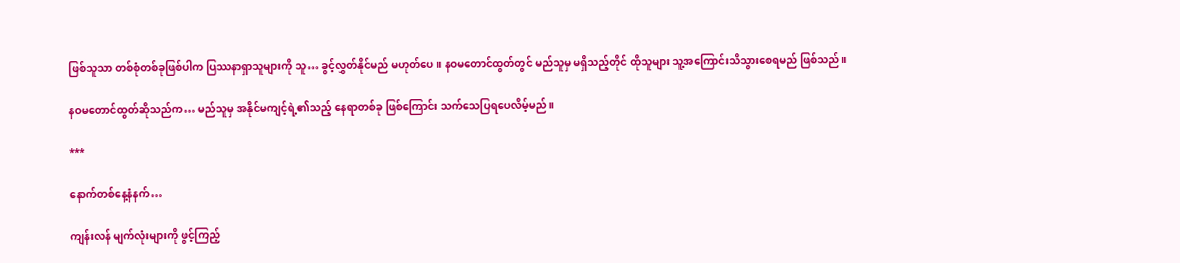ဖြစ်သူသာ တစ်စုံတစ်ခုဖြစ်ပါက ပြဿနာရှာသူများကို သူ… ခွင့်လွှတ်နိုင်မည် မဟုတ်ပေ။ နဝမတောင်ထွတ်တွင် မည်သူမှ မရှိသည့်တိုင် ထိုသူများ သူ့အကြောင်းသိသွားစေရမည် ဖြစ်သည်။

နဝမတောင်ထွတ်ဆိုသည်က… မည်သူမှ အနိုင်မကျင့်ရဲ့၏သည့် နေရာတစ်ခု ဖြစ်ကြောင်း သက်သေပြရပေလိမ့်မည်။

***

နောက်တစ်နေ့နံနက်…

ကျန်းလန် မျက်လုံးများကို ဖွင့်ကြည့်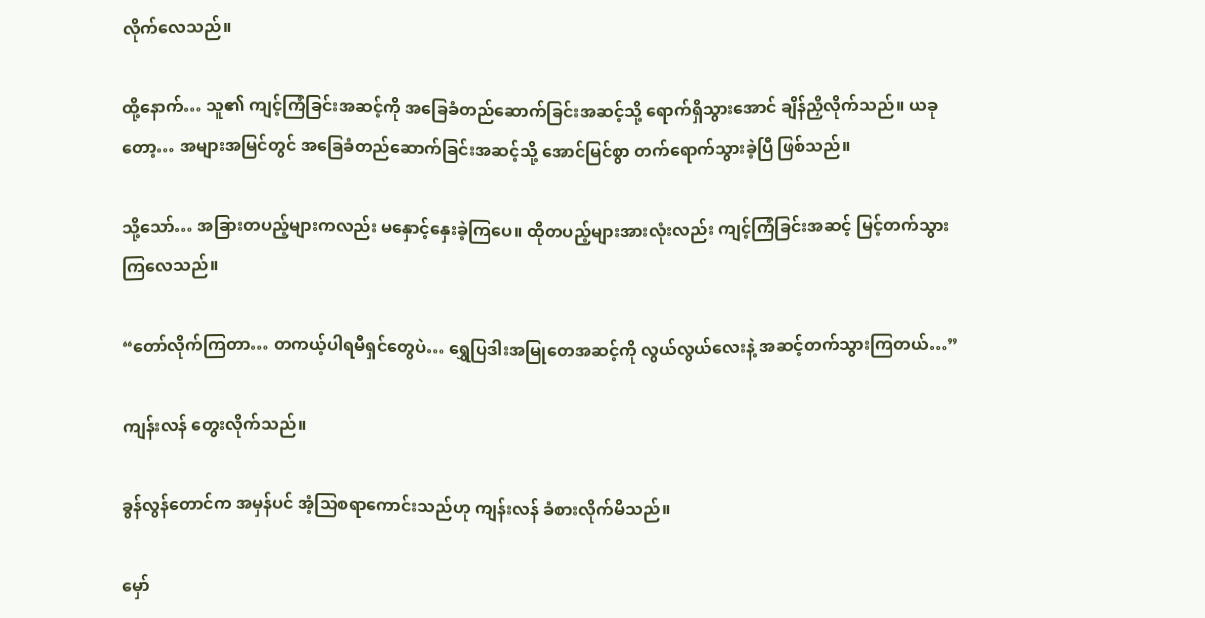လိုက်လေသည်။

ထို့နောက်… သူ၏ ကျင့်ကြံခြင်းအဆင့်ကို အခြေခံတည်ဆောက်ခြင်းအဆင့်သို့ ရောက်ရှိသွားအောင် ချိန်ညှိလိုက်သည်။ ယခုတော့… အများအမြင်တွင် အခြေခံတည်ဆောက်ခြင်းအဆင့်သို့ အောင်မြင်စွာ တက်ရောက်သွားခဲ့ပြီ ဖြစ်သည်။

သို့သော်… အခြားတပည့်များကလည်း မနှောင့်နှေးခဲ့ကြပေ။ ထိုတပည့်များအားလုံးလည်း ကျင့်ကြံခြင်းအဆင့် မြင့်တက်သွားကြလေသည်။

“တော်လိုက်ကြတာ… တကယ့်ပါရမီရှင်တွေပဲ… ရွှေပြဒါးအမြုတေအဆင့်ကို လွယ်လွယ်လေးနဲ့ အဆင့်တက်သွားကြတယ်…”

ကျန်းလန် တွေးလိုက်သည်။

ခွန်လွန်တောင်က အမှန်ပင် အံ့သြစရာကောင်းသည်ဟု ကျန်းလန် ခံစားလိုက်မိသည်။

မှော်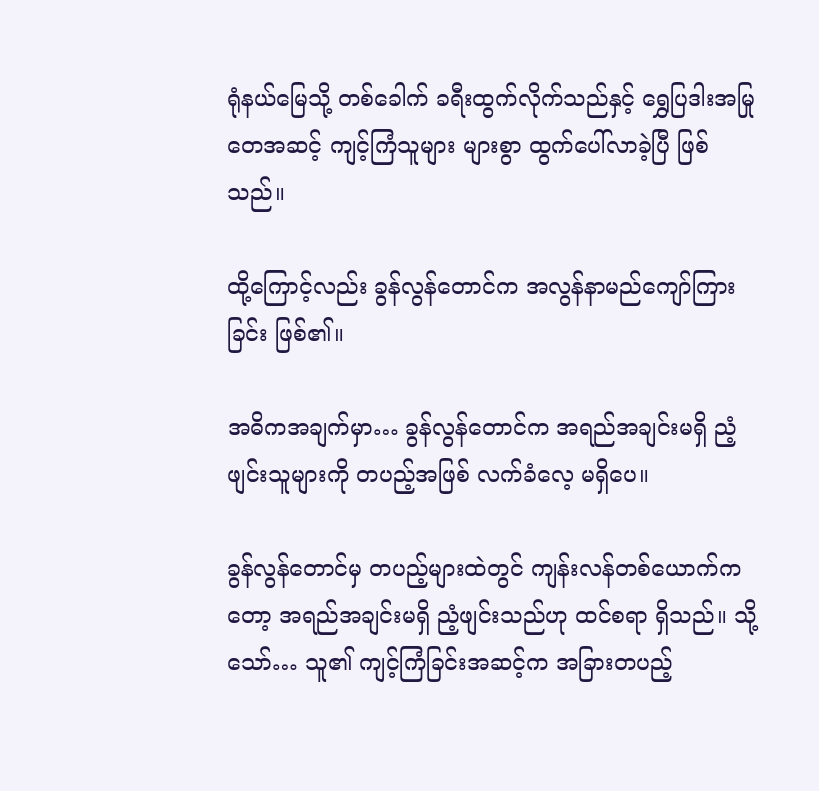ရုံနယ်မြေသို့ တစ်ခေါက် ခရီးထွက်လိုက်သည်နှင့် ရွှေပြဒါးအမြုတေအဆင့် ကျင့်ကြံသူများ များစွာ ထွက်ပေါ်လာခဲ့ပြီ ဖြစ်သည်။

ထို့ကြောင့်လည်း ခွန်လွန်တောင်က အလွန်နာမည်ကျော်ကြားခြင်း ဖြစ်၏။

အဓိကအချက်မှာ… ခွန်လွန်တောင်က အရည်အချင်းမရှိ ညံ့ဖျင်းသူများကို တပည့်အဖြစ် လက်ခံလေ့ မရှိပေ။

ခွန်လွန်တောင်မှ တပည့်များထဲတွင် ကျန်းလန်တစ်ယောက်ကတော့ အရည်အချင်းမရှိ ညံ့ဖျင်းသည်ဟု ထင်စရာ ရှိသည်။ သို့သော်… သူ၏ ကျင့်ကြံခြင်းအဆင့်က အခြားတပည့်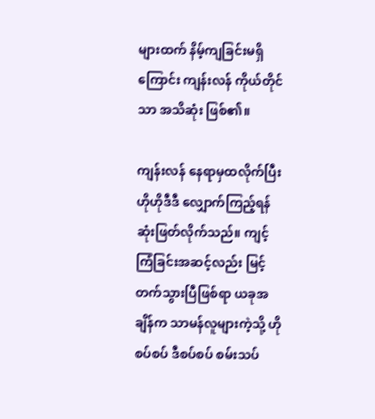များထက် နိမ့်ကျခြင်းမရှိကြောင်း ကျန်းလန် ကိုယ်တိုင်သာ အသိဆုံး ဖြစ်၏။

ကျန်းလန် နေရာမှထလိုက်ပြီး ဟိုဟိုဒီဒီ လျှောက်ကြည့်ရန် ဆုံးဖြတ်လိုက်သည်။ ကျင့်ကြံခြင်းအဆင့်လည်း မြင့်တက်သွားပြီဖြစ်ရာ ယခုအချိန်က သာမန်လူများကဲ့သို့ ဟိုစပ်စပ် ဒီစပ်စပ် စမ်းသပ်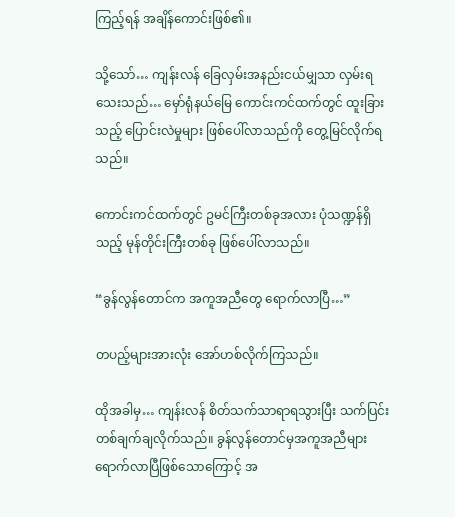ကြည့်ရန် အချိန်ကောင်းဖြစ်၏။

သို့သော်… ကျန်းလန် ခြေလှမ်းအနည်းငယ်မျှသာ လှမ်းရသေးသည်… မှော်ရုံနယ်မြေ ကောင်းကင်ထက်တွင် ထူးခြားသည့် ပြောင်းလဲမှုများ ဖြစ်ပေါ်လာသည်ကို တွေ့မြင်လိုက်ရသည်။

ကောင်းကင်ထက်တွင် ဥမင်ကြီးတစ်ခုအလား ပုံသဏ္ဍန်ရှိသည့် မုန်တိုင်းကြီးတစ်ခု ဖြစ်ပေါ်လာသည်။

“ခွန်လွန်တောင်က အကူအညီတွေ ရောက်လာပြီ…”

တပည့်များအားလုံး အော်ဟစ်လိုက်ကြသည်။

ထိုအခါမှ… ကျန်းလန် စိတ်သက်သာရာရသွားပြီး သက်ပြင်းတစ်ချက်ချလိုက်သည်။ ခွန်လွန်တောင်မှအကူအညီများ ရောက်လာပြီဖြစ်သောကြောင့် အ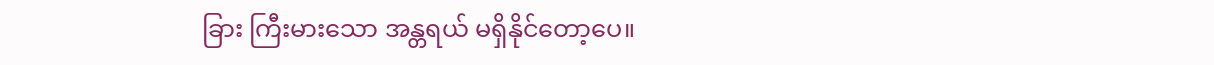ခြား ကြီးမားသော အန္တရယ် မရှိနိုင်တော့ပေ။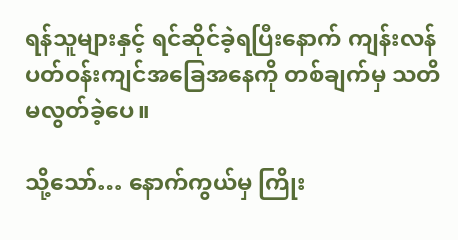ရန်သူများနှင့် ရင်ဆိုင်ခဲ့ရပြီးနောက် ကျန်းလန် ပတ်ဝန်းကျင်အခြေအနေကို တစ်ချက်မှ သတိမလွတ်ခဲ့ပေ။

သို့သော်… နောက်ကွယ်မှ ကြိုး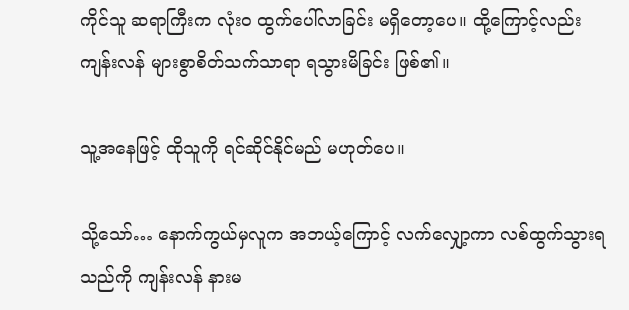ကိုင်သူ ဆရာကြီးက လုံး၀ ထွက်ပေါ်လာခြင်း မရှိတော့ပေ။ ထို့ကြောင့်လည်း ကျန်းလန် များစွာစိတ်သက်သာရာ ရသွားမိခြင်း ဖြစ်၏။

သူ့အနေဖြင့် ထိုသူကို ရင်ဆိုင်နိုင်မည် မဟုတ်ပေ။

သို့သော်… နောက်ကွယ်မှလူက အဘယ့်ကြောင့် လက်လျှော့ကာ လစ်ထွက်သွားရသည်ကို ကျန်းလန် နားမ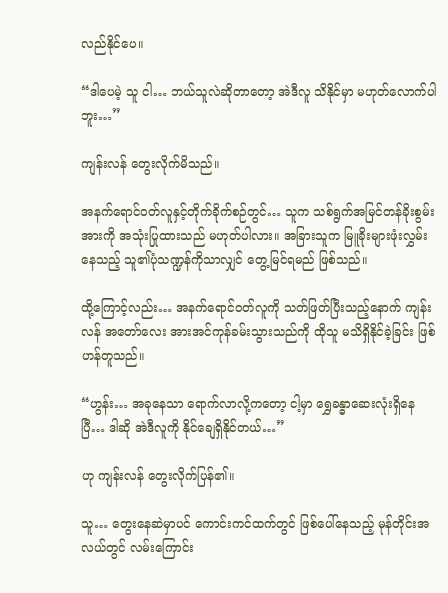လည်နိုင်ပေ။

“ဒါပေမဲ့ သူ ငါ… ဘယ်သူလဲဆိုတာတော့ အဲဒီလူ သိနိုင်မှာ မဟုတ်လောက်ပါဘူး…”

ကျန်းလန် တွေးလိုက်မိသည်။

အနက်ရောင်ဝတ်လူနှင့်တိုက်ခိုက်စဉ်တွင်… သူက သစ်ရွက်အမြင်တန်ခိုးစွမ်းအားကို အသုံးပြုထားသည် မဟုတ်ပါလား။ အခြားသူက မြူခိုးများဖုံးလွှမ်းနေသည့် သူ၏ပုံသဏ္ဍန်ကိုသာလျှင် တွေ့မြင်ရမည် ဖြစ်သည်။

ထို့ကြောင့်လည်း… အနက်ရောင်ဝတ်လူကို သတ်ဖြတ်ပြီးသည့်နောက် ကျန်းလန် အတော်လေး အားအင်ကုန်ခမ်းသွားသည်ကို ထိုသူ မသိရှိနိုင်ခဲ့ခြင်း ဖြစ်ဟန်တူသည်။

“ဟွန်း… အခုနေသာ ရောက်လာလို့ကတော့ ငါ့မှာ ရွှေခန္ဓာဆေးလုံးရှိနေပြီ… ဒါဆို အဲဒီလူကို နိုင်ချေရှိနိုင်တယ်…”

ဟု ကျန်းလန် တွေးလိုက်ပြန်၏။

သူ… တွေးနေဆဲမှာပင် ကောင်းကင်ထက်တွင် ဖြစ်ပေါ်နေသည့် မုန်တိုင်းအလယ်တွင် လမ်းကြောင်း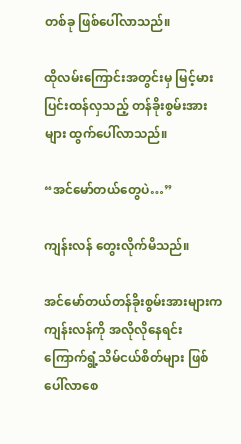တစ်ခု ဖြစ်ပေါ်လာသည်။

ထိုလမ်းကြောင်းအတွင်းမှ မြင့်မားပြင်းထန်လှသည့် တန်ခိုးစွမ်းအားများ ထွက်ပေါ်လာသည်။

“အင်မော်တယ်တွေပဲ…”

ကျန်းလန် တွေးလိုက်မိသည်။

အင်မော်တယ်တန်ခိုးစွမ်းအားများက ကျန်းလန်ကို အလိုလိုနေရင်း ကြောက်ရွံ့သိမ်ငယ်စိတ်များ ဖြစ်ပေါ်လာစေ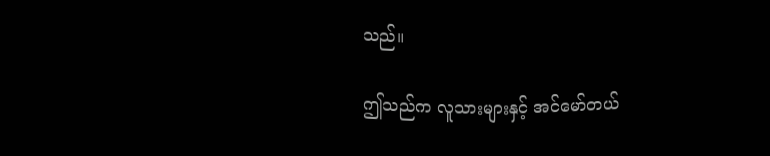သည်။

ဤသည်က လူသားများနှင့် အင်မော်တယ်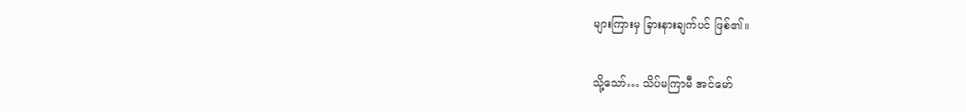များကြားမှ ခြားနားချက်ပင် ဖြစ်၏။

သို့သော်… သိပ်မကြာမီ အင်မော်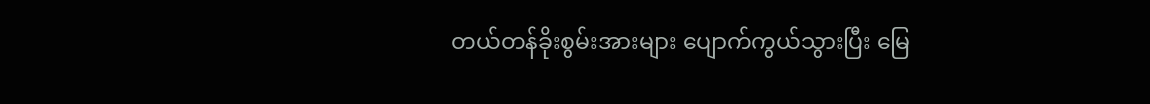တယ်တန်ခိုးစွမ်းအားများ ပျောက်ကွယ်သွားပြီး မြေ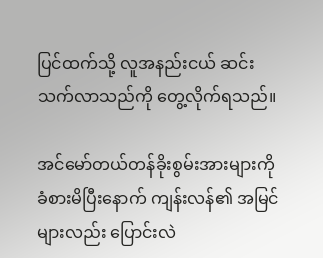ပြင်ထက်သို့ လူအနည်းငယ် ဆင်းသက်လာသည်ကို တွေ့လိုက်ရသည်။

အင်မော်တယ်တန်ခိုးစွမ်းအားများကို ခံစားမိပြီးနောက် ကျန်းလန်၏ အမြင်များလည်း ပြောင်းလဲ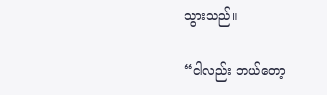သွားသည်။

“ငါလည်း ဘယ်တော့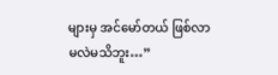များမှ အင်မော်တယ် ဖြစ်လာမလဲမသိဘူး…”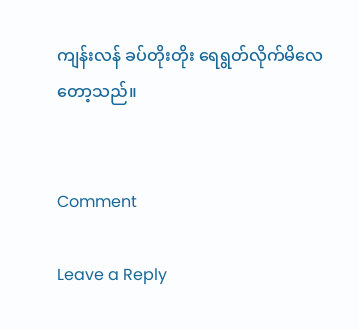ကျန်းလန် ခပ်တိုးတိုး ရေရွတ်လိုက်မိလေတော့သည်။


Comment

Leave a Reply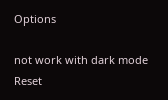Options

not work with dark mode
Reset